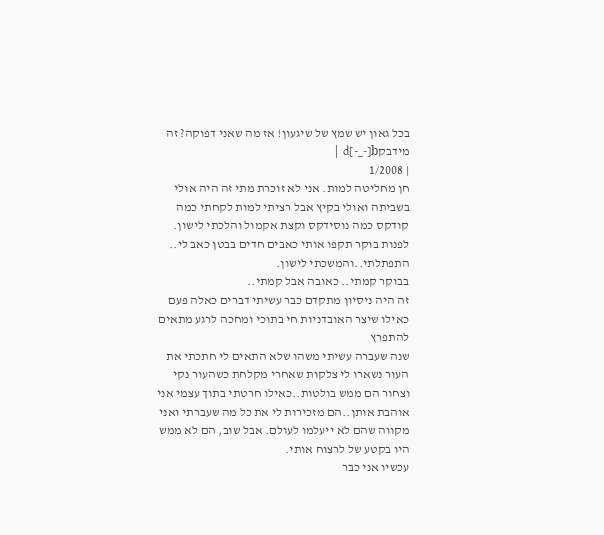בכל גאון יש שמץ של שיגעון! אז מה שאני דפוקה? זה מידבקd[-_-]b |
| 1/2008
חן מחליטה למות. אני לא זוכרת מתי זה היה אולי בשביתה ואולי בקיץ אבל רציתי למות לקחתי כמה קודקס כמה נוסידקס וקצת אקמול והלכתי לישון. לפנות בוקר תקפו אותי כאבים חדים בבטן כאב לי.. התפתלתי..והמשכתי לישון.
בבוקר קמתי.. כאובה אבל קמתי..
זה היה ניסיון מתקדם כבר עשיתי דברים כאלה פעם כאילו שיצר האובדניות חי בתוכי ומחכה לרגע מתאים להתפרץ
שנה שעברה עשיתי משהו שלא התאים לי חתכתי את העור נשארו לי צלקות שאחרי מקלחת כשהעור נקי וצחור הם ממש בולטות..כאילו חרטתי בתוך עצמי אני אוהבת אותן..הם מזכירות לי את כל מה שעברתי ואני מקווה שהם לא ייעלמו לעולם. אבל שוב, הם לא ממש היו בקטע של לרצוח אותי.
עכשיו אני כבר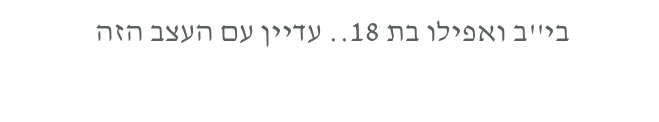בי''ב ואפילו בת 18.. עדיין עם העצב הזה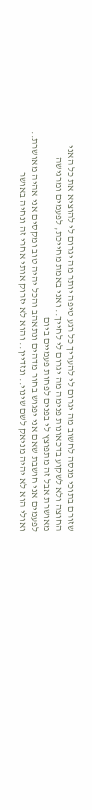שזורם בתוכי מנסה לחשוב מה יגרום לי להעריך כל רגע טיפה יותר מה יגרום לי להוציא את כל האני החוצה ולא לשקוע בדכאונות פנימה מה יגרום לי לחייך.. ואני באמת מחייכת, לפעמים ומרגישה מאושרת אבל זה מתפוצץ לי בפנים לפחות פעמיים ביום
לפעמים אני חושבת שאם אני יפגוש בחור מדהים ונתאהב והכל יהיה טוב ומקסים אני אהיה מאושרת.. ואולי הוא לא יהיה מניאק לשם שינוי.. ונזדיין.. והוא לא יזרוק אותי אחרי זה ונחיה באושר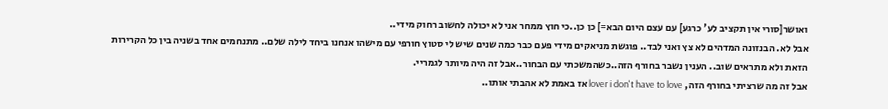ואושר[סורי אין תקציב לע' כרגע] עם עצם היום הבא=] כן כן..כי חוץ ממחר אני לא יכולה לחשוב רחוק מידי..
אבל לא. הבנזונה המדהים לא צץ ואני לבד.. פוגשת מניאקים מידי פעם כבר כמה שנים שיש לי סטוץ חורפי עם מישהו אנחנו ביחד לילה שלם.. מתנחמים אחד בשניה בין כל הקרירות הזאת ולא מתראים שוב.. הענין נשבר בחורף הזה..כשהמשכתי עם הבחור..אבל זה היה מיותר לגמריי.
אבל זה מה שרציתי בחורף הזה, lover i don't have to love אז באמת לא אהבתי אותו..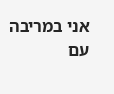אני במריבה עם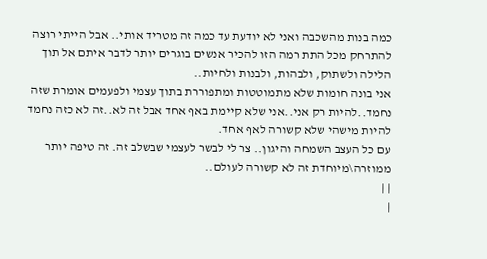כמה בנות מהשכבה ואני לא יודעת עד כמה זה מטריד אותי.. אבל הייתי רוצה להתרחק מכל התת רמה הזו להכיר אנשים בוגרים יותר לדבר איתם אל תוך הלילה ולשתוק, ולבהות, ולבנות ולחיות..
אני בונה חומות שלא מתמוטטות ומתפוררת בתוך עצמי ולפעמים אומרת שזה נחמד..להיות רק אני..אני שלא קיימת באף אחד אבל זה לא..זה לא כזה נחמד להיות מישהי שלא קשורה לאף אחד.
עם כל העצב השמחה והיגון.. צר לי לבשר לעצמי שבשלב זה. זה טיפה יותר ממוזרה\מיוחדת זה לא קשורה לעולם..
| |
|